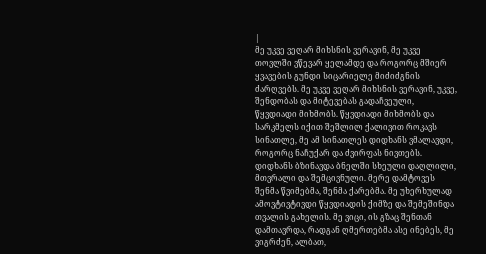|
მე უკვე ვეღარ მიხსნის ვერავინ, მე უკვე თოვლში ვწევარ ყელამდე და როგორც მშიერ ყვავების გუნდი სიცარიელე მიძიძგნის ძარღვებს. მე უკვე ვეღარ მიხსნის ვერავინ, უკვე, შენდობას და მიტევებას გადაჩვეული, წყვდიადი მიხმობს. წყვდიადი მიხმობს და სარკმელს იქით შეშლილ ქალივით როკავს სინათლე, მე ამ სინათლეს დიდხანს ვმალავდი, როგორც ნაჩუქარ და ძვირფას ნივთებს. დიდხანს ბზინავდა ბნელში სხეული დაღლილი, მთვრალი და შემცივნული. მერე დამტოვეს შენმა წვიმებმა, შენმა ქარებმა. მე უხერხულად ამოვტივტივდი წყვდიადის ქიმზე და შემეშინდა თვალის გახელის. მე ვიცი, ის გზაც შენთან დამთავრდა, რადგან ღმერთებმა ასე ინებეს, მე ვიგრძენ, ალბათ,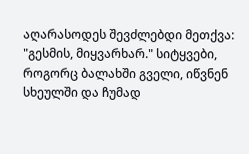აღარასოდეს შევძლებდი მეთქვა: "გესმის, მიყვარხარ." სიტყვები, როგორც ბალახში გველი, იწვნენ სხეულში და ჩუმად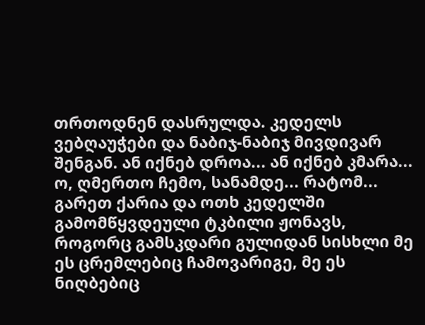თრთოდნენ დასრულდა. კედელს ვებღაუჭები და ნაბიჯ-ნაბიჯ მივდივარ შენგან. ან იქნებ დროა... ან იქნებ კმარა... ო, ღმერთო ჩემო, სანამდე... რატომ... გარეთ ქარია და ოთხ კედელში გამომწყვდეული ტკბილი ჟონავს, როგორც გამსკდარი გულიდან სისხლი მე ეს ცრემლებიც ჩამოვარიგე, მე ეს ნიღბებიც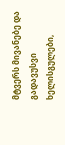მტვერს მივანებე და გადავუსვი ხელისგულები,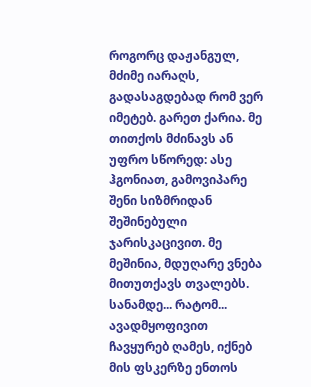როგორც დაჟანგულ, მძიმე იარაღს, გადასაგდებად რომ ვერ იმეტებ. გარეთ ქარია. მე თითქოს მძინავს ან უფრო სწორედ: ასე ჰგონიათ, გამოვიპარე შენი სიზმრიდან შეშინებული ჯარისკაცივით. მე მეშინია, მდუღარე ვნება მითუთქავს თვალებს. სანამდე... რატომ... ავადმყოფივით ჩავყურებ ღამეს, იქნებ მის ფსკერზე ენთოს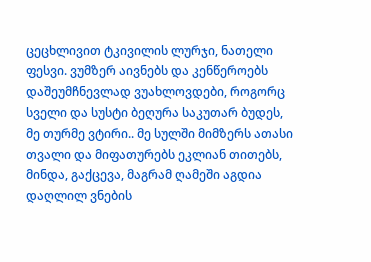ცეცხლივით ტკივილის ლურჯი, ნათელი ფესვი. ვუმზერ აივნებს და კენწეროებს დაშეუმჩნევლად ვუახლოვდები, როგორც სველი და სუსტი ბეღურა საკუთარ ბუდეს, მე თურმე ვტირი.. მე სულში მიმზერს ათასი თვალი და მიფათურებს ეკლიან თითებს, მინდა, გაქცევა, მაგრამ ღამეში აგდია დაღლილ ვნების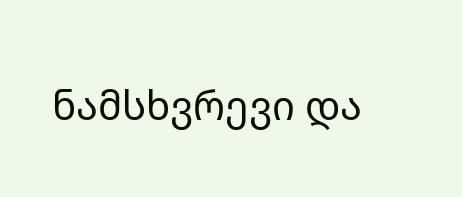ნამსხვრევი და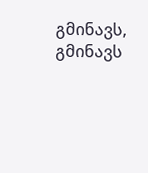გმინავს, გმინავს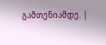გამთენიამდე. |